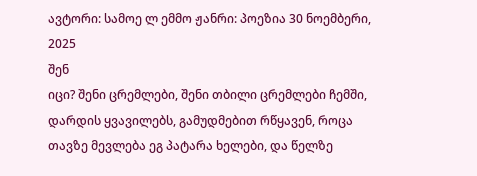ავტორი: სამოე ლ ემმო ჟანრი: პოეზია 30 ნოემბერი, 2025
შენ
იცი? შენი ცრემლები, შენი თბილი ცრემლები ჩემში, დარდის ყვავილებს, გამუდმებით რწყავენ, როცა თავზე მევლება ეგ პატარა ხელები, და წელზე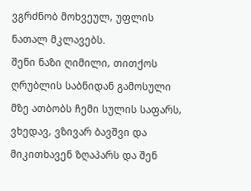ვგრძნობ მოხვეულ, უფლის ნათალ მკლავებს.
შენი ნაზი ღიმილი, თითქოს ღრუბლის საბნიდან გამოსული მზე ათბობს ჩემი სულის საფარს, ვხედავ, ვზივარ ბავშვი და მიკითხავენ ზღაპარს და შენ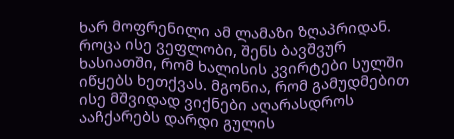ხარ მოფრენილი ამ ლამაზი ზღაპრიდან.
როცა ისე ვეფლობი, შენს ბავშვურ ხასიათში, რომ ხალისის კვირტები სულში იწყებს ხეთქვას. მგონია, რომ გამუდმებით ისე მშვიდად ვიქნები აღარასდროს ააჩქარებს დარდი გულის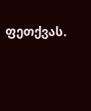ფეთქვას.